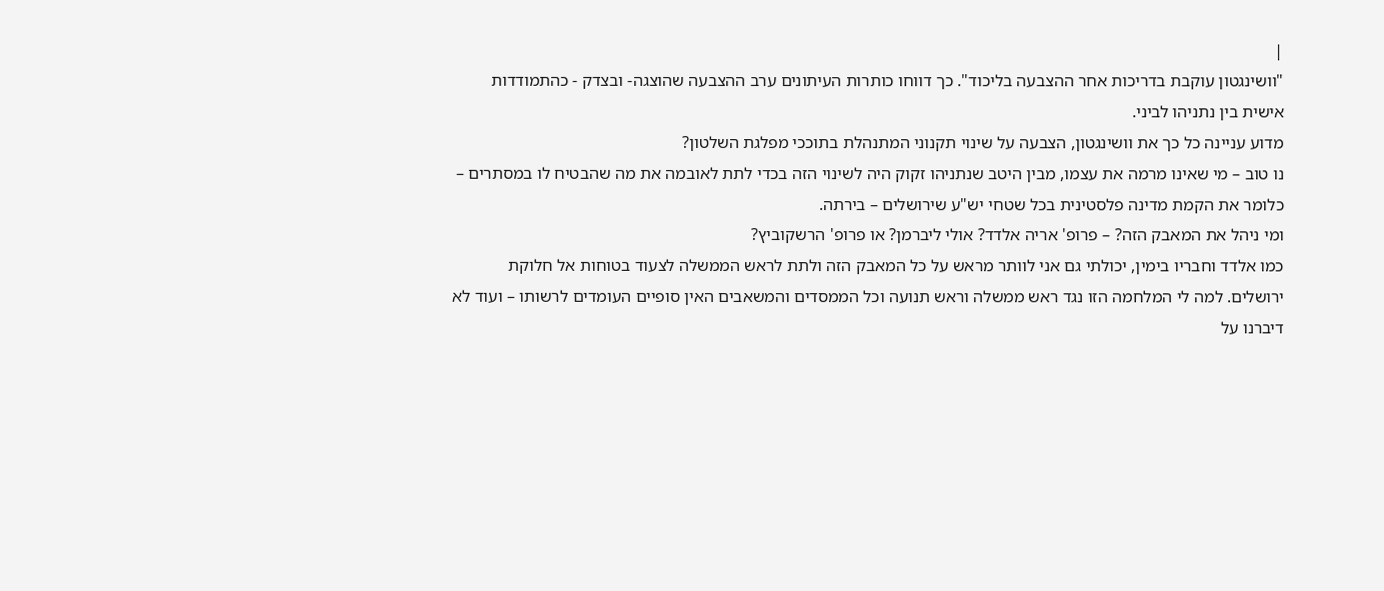|
"וושינגטון עוקבת בדריכות אחר ההצבעה בליכוד". כך דווחו כותרות העיתונים ערב ההצבעה שהוצגה- ובצדק - כהתמודדות אישית בין נתניהו לביני.
מדוע עניינה כל כך את וושינגטון, הצבעה על שינוי תקנוני המתנהלת בתוככי מפלגת השלטון?
נו טוב – מי שאינו מרמה את עצמו, מבין היטב שנתניהו זקוק היה לשינוי הזה בכדי לתת לאובמה את מה שהבטיח לו במסתרים – כלומר את הקמת מדינה פלסטינית בכל שטחי יש"ע שירושלים – בירתה.
ומי ניהל את המאבק הזה? – פרופ' אריה אלדד? אולי ליברמן? או פרופ' הרשקוביץ?
כמו אלדד וחבריו בימין, יכולתי גם אני לוותר מראש על כל המאבק הזה ולתת לראש הממשלה לצעוד בטוחות אל חלוקת ירושלים. למה לי המלחמה הזו נגד ראש ממשלה וראש תנועה וכל הממסדים והמשאבים האין סופיים העומדים לרשותו – ועוד לא דיברנו על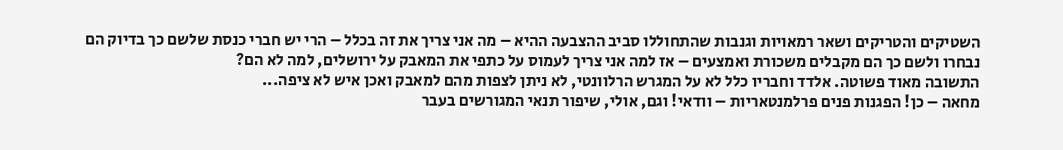השטיקים והטריקים ושאר רמאויות וגנבות שהתחוללו סביב ההצבעה ההיא – מה אני צריך את זה בכלל – הרי יש חברי כנסת שלשם כך בדיוק הם נבחרו ולשם כך הם מקבלים משכורת ואמצעים – אז למה אני צריך לעמוס על כתפי את המאבק על ירושלים, למה לא הם?
התשובה מאוד פשוטה. אלדד וחבריו כלל לא על המגרש הרלוונטי, לא ניתן לצפות מהם למאבק ואכן איש לא ציפה...
מחאה – כן! הפגנות פנים פרלמנטאריות – וודאי! וגם, אולי, שיפור תנאי המגורשים בעבר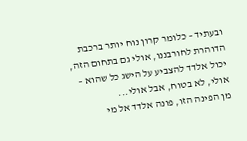ובעתיד – כלומר קרון נוח יותר ברכבת הדוהרת לחורבננו, אולי גם בתחום הזה, יכול אלדד להצביע על הישג כל שהוא – אולי, לא בטוח, אבל אולי...
מן הפינה הזו, פונה אלדד אל מי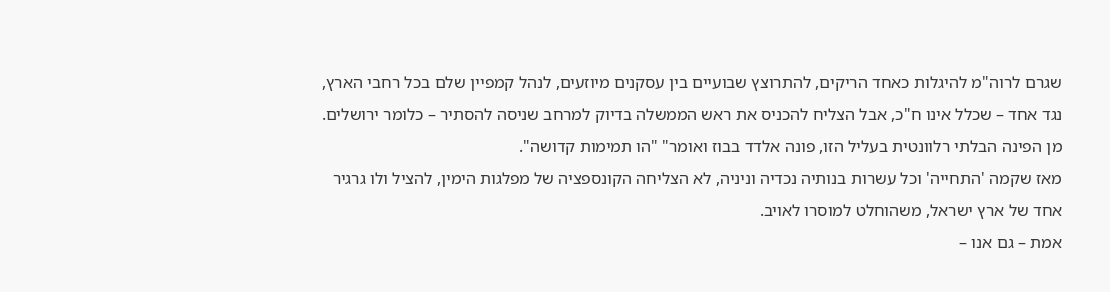שגרם לרוה"מ להיגלות כאחד הריקים, להתרוצץ שבועיים בין עסקנים מיוזעים, לנהל קמפיין שלם בכל רחבי הארץ, נגד אחד – שכלל אינו ח"כ, אבל הצליח להכניס את ראש הממשלה בדיוק למרחב שניסה להסתיר – כלומר ירושלים. מן הפינה הבלתי רלוונטית בעליל הזו, פונה אלדד בבוז ואומר" "הו תמימות קדושה".
מאז שקמה 'התחייה' וכל עשרות בנותיה נכדיה וניניה, לא הצליחה הקונספציה של מפלגות הימין, להציל ולו גרגיר אחד של ארץ ישראל, משהוחלט למוסרו לאויב.
אמת – גם אנו –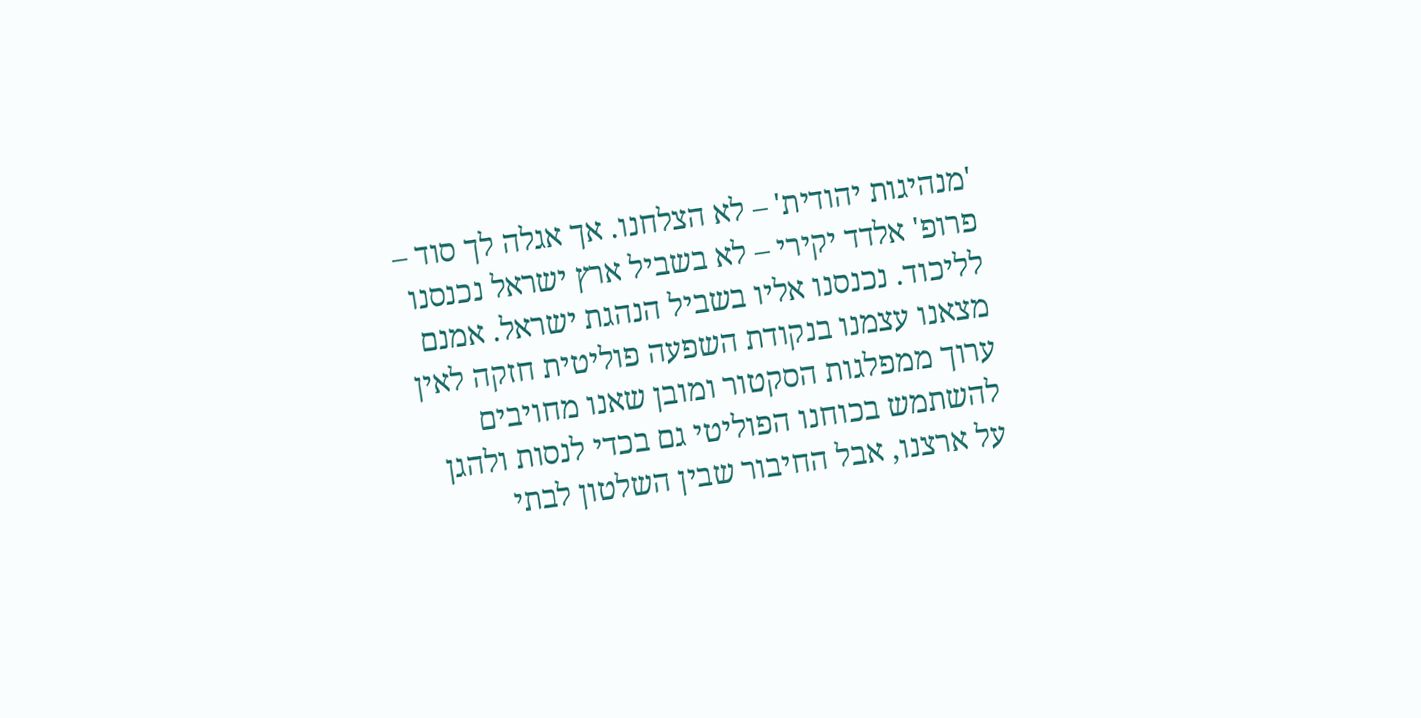'מנהיגות יהודית' – לא הצלחנו. אך אגלה לך סוד – פרופ' אלדד יקירי – לא בשביל ארץ ישראל נכנסנו לליכוד. נכנסנו אליו בשביל הנהגת ישראל. אמנם מצאנו עצמנו בנקודת השפעה פוליטית חזקה לאין ערוך ממפלגות הסקטור ומובן שאנו מחויבים להשתמש בכוחנו הפוליטי גם בכדי לנסות ולהגן על ארצנו, אבל החיבור שבין השלטון לבתי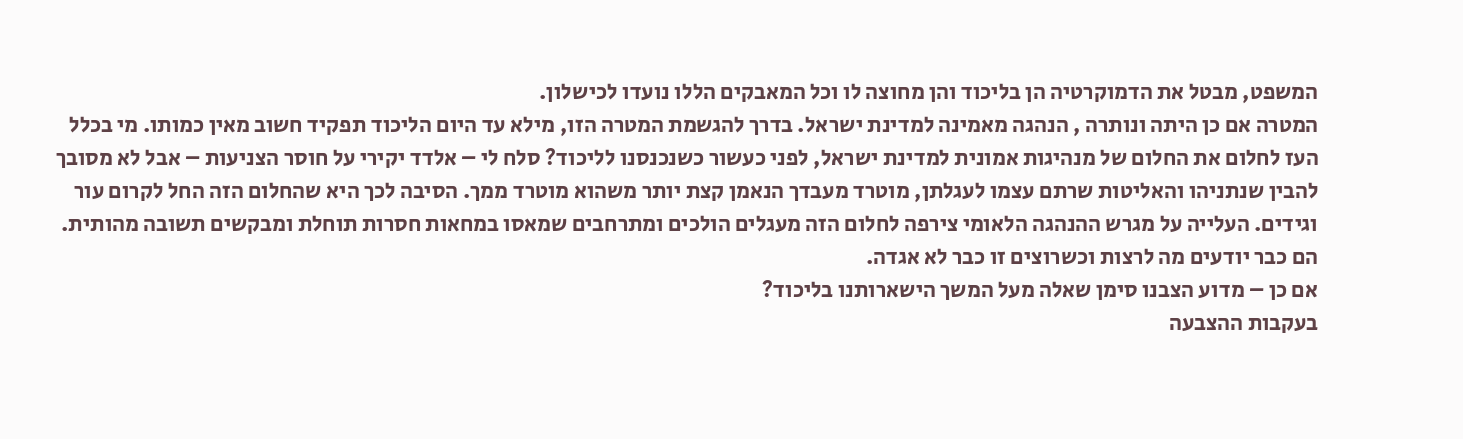המשפט, מבטל את הדמוקרטיה הן בליכוד והן מחוצה לו וכל המאבקים הללו נועדו לכישלון.
המטרה אם כן היתה ונותרה , הנהגה מאמינה למדינת ישראל. בדרך להגשמת המטרה הזו, מילא עד היום הליכוד תפקיד חשוב מאין כמותו. מי בכלל העז לחלום את החלום של מנהיגות אמונית למדינת ישראל, לפני כעשור כשנכנסנו לליכוד? סלח לי – אלדד יקירי על חוסר הצניעות – אבל לא מסובך להבין שנתניהו והאליטות שרתם עצמו לעגלתן, מוטרד מעבדך הנאמן קצת יותר משהוא מוטרד ממך. הסיבה לכך היא שהחלום הזה החל לקרום עור וגידים. העלייה על מגרש ההנהגה הלאומי צירפה לחלום הזה מעגלים הולכים ומתרחבים שמאסו במחאות חסרות תוחלת ומבקשים תשובה מהותית. הם כבר יודעים מה לרצות וכשרוצים זו כבר לא אגדה.
אם כן – מדוע הצבנו סימן שאלה מעל המשך הישארותנו בליכוד?
בעקבות ההצבעה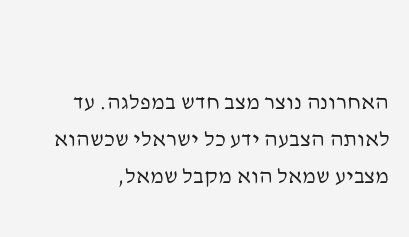האחרונה נוצר מצב חדש במפלגה. עד לאותה הצבעה ידע כל ישראלי שכשהוא מצביע שמאל הוא מקבל שמאל,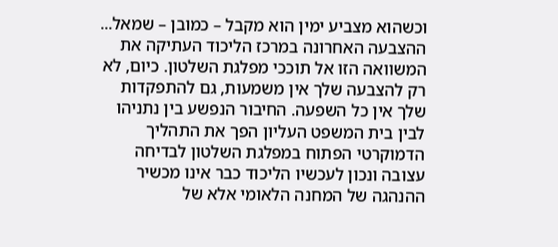וכשהוא מצביע ימין הוא מקבל – כמובן – שמאל... ההצבעה האחרונה במרכז הליכוד העתיקה את המשוואה הזו אל תוככי מפלגת השלטון. כיום, לא רק להצבעה שלך אין משמעות, גם להתפקדות שלך אין כל השפעה. החיבור הנפשע בין נתניהו לבין בית המשפט העליון הפך את התהליך הדמוקרטי הפתוח במפלגת השלטון לבדיחה עצובה ונכון לעכשיו הליכוד כבר אינו מכשיר ההנהגה של המחנה הלאומי אלא של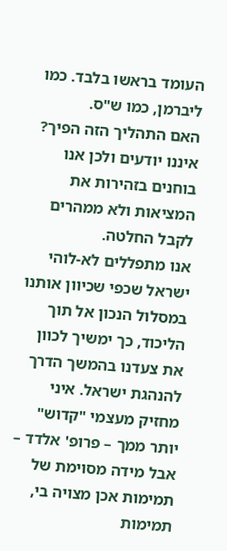העומד בראשו בלבד. כמו ליברמן, כמו ש"ס.
האם התהליך הזה הפיך? איננו יודעים ולכן אנו בוחנים בזהירות את המציאות ולא ממהרים לקבל החלטה.
אנו מתפללים לא-לוהי ישראל שכפי שכיוון אותנו במסלול הנכון אל תוך הליכוד, כך ימשיך לכוון את צעדנו בהמשך הדרך להנהגת ישראל. איני מחזיק מעצמי "קדוש" יותר ממך – פרופ' אלדד – אבל מידה מסוימת של תמימות אכן מצויה בי, תמימות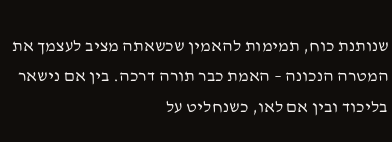שנותנת כוח, תמימות להאמין שכשאתה מציב לעצמך את המטרה הנכונה – האמת כבר תורה דרכה. בין אם נישאר בליכוד ובין אם לאו, כשנחליט על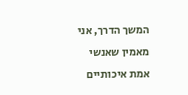המשך הדרך, אני מאמין שאנשי אמת איכותיים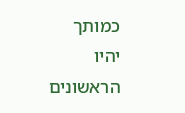כמותך יהיו הראשונים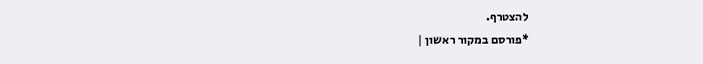להצטרף.
*פורסם במקור ראשון |